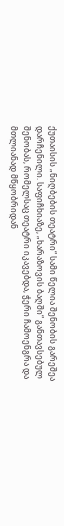ქუთაისის „ნიღბების თეატრი“ სამი წელია შენობის გარეშეა დარჩენილი. საფიჩხიაზე, „ხარაზოვის ბაღში“ განთავსებულ შენობას, რომელსაც თეატრი იკავებდა, ჭერი ჩამოენგრა და მთლიანად მწყობრიდან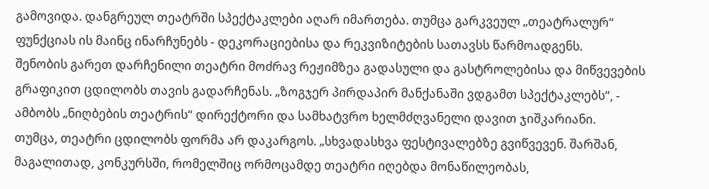გამოვიდა. დანგრეულ თეატრში სპექტაკლები აღარ იმართება. თუმცა გარკვეულ „თეატრალურ“ ფუნქციას ის მაინც ინარჩუნებს - დეკორაციებისა და რეკვიზიტების სათავსს წარმოადგენს.
შენობის გარეთ დარჩენილი თეატრი მოძრავ რეჟიმზეა გადასული და გასტროლებისა და მიწვევების გრაფიკით ცდილობს თავის გადარჩენას. „ზოგჯერ პირდაპირ მანქანაში ვდგამთ სპექტაკლებს“, - ამბობს „ნიღბების თეატრის“ დირექტორი და სამხატვრო ხელმძღვანელი დავით ჯიშკარიანი.
თუმცა, თეატრი ცდილობს ფორმა არ დაკარგოს. „სხვადასხვა ფესტივალებზე გვიწვევენ. შარშან, მაგალითად, კონკურსში, რომელშიც ორმოცამდე თეატრი იღებდა მონაწილეობას,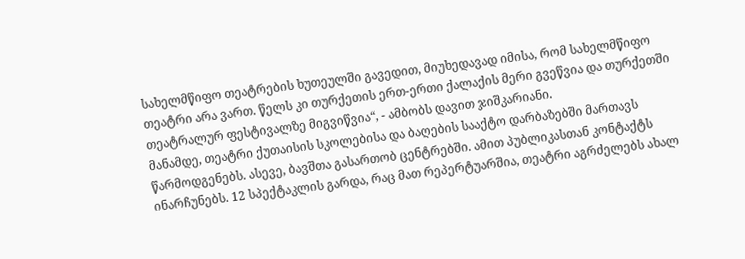სახელმწიფო თეატრების ხუთეულში გავედით, მიუხედავად იმისა, რომ სახელმწიფო თეატრი არა ვართ. წელს კი თურქეთის ერთ-ერთი ქალაქის მერი გვეწვია და თურქეთში თეატრალურ ფესტივალზე მიგვიწვია“, - ამბობს დავით ჯიშკარიანი.
მანამდე, თეატრი ქუთაისის სკოლებისა და ბაღების სააქტო დარბაზებში მართავს წარმოდგენებს. ასევე, ბავშთა გასართობ ცენტრებში. ამით პუბლიკასთან კონტაქტს ინარჩუნებს. 12 სპექტაკლის გარდა, რაც მათ რეპერტუარშია, თეატრი აგრძელებს ახალ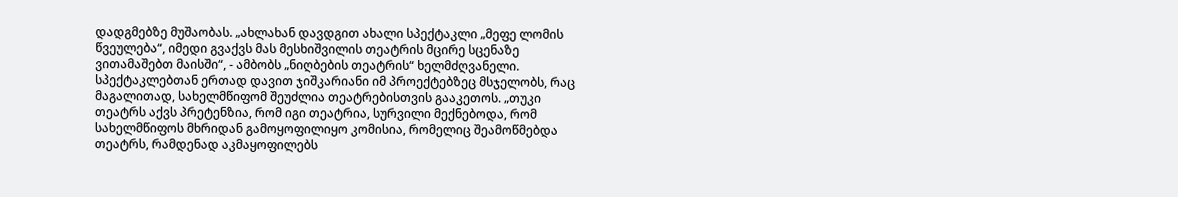დადგმებზე მუშაობას. „ახლახან დავდგით ახალი სპექტაკლი „მეფე ლომის წვეულება“, იმედი გვაქვს მას მესხიშვილის თეატრის მცირე სცენაზე ვითამაშებთ მაისში“, - ამბობს „ნიღბების თეატრის“ ხელმძღვანელი.
სპექტაკლებთან ერთად დავით ჯიშკარიანი იმ პროექტებზეც მსჯელობს, რაც მაგალითად, სახელმწიფომ შეუძლია თეატრებისთვის გააკეთოს. „თუკი თეატრს აქვს პრეტენზია, რომ იგი თეატრია, სურვილი მექნებოდა, რომ სახელმწიფოს მხრიდან გამოყოფილიყო კომისია, რომელიც შეამოწმებდა თეატრს, რამდენად აკმაყოფილებს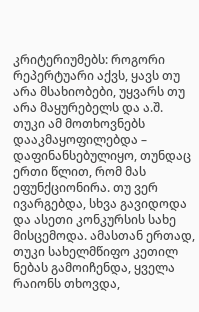კრიტერიუმებს: როგორი რეპერტუარი აქვს, ყავს თუ არა მსახიობები, უყვარს თუ არა მაყურებელს და ა.შ. თუკი ამ მოთხოვნებს დააკმაყოფილებდა – დაფინანსებულიყო, თუნდაც ერთი წლით, რომ მას ეფუნქციონირა. თუ ვერ ივარგებდა, სხვა გავიდოდა და ასეთი კონკურსის სახე მისცემოდა. ამასთან ერთად, თუკი სახელმწიფო კეთილ ნებას გამოიჩენდა, ყველა რაიონს თხოვდა,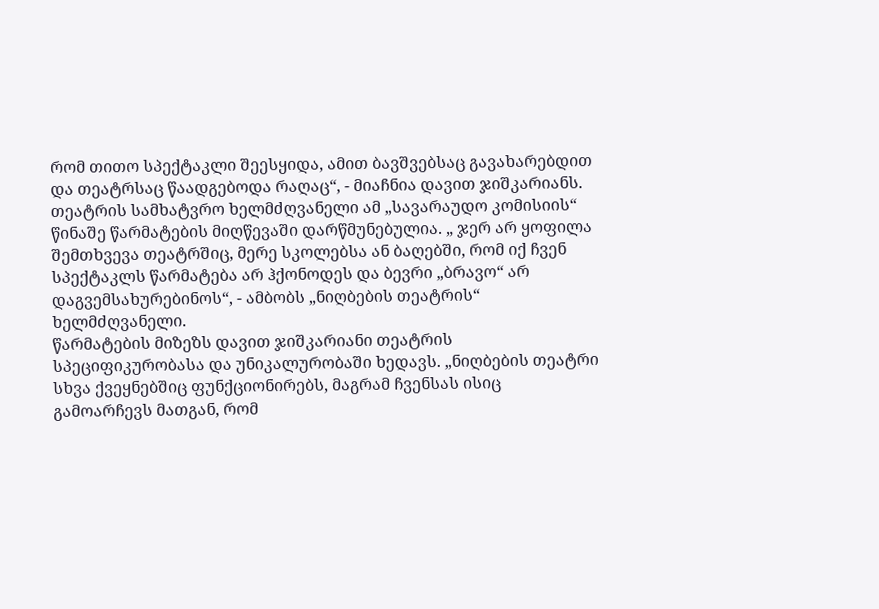რომ თითო სპექტაკლი შეესყიდა, ამით ბავშვებსაც გავახარებდით და თეატრსაც წაადგებოდა რაღაც“, - მიაჩნია დავით ჯიშკარიანს.
თეატრის სამხატვრო ხელმძღვანელი ამ „სავარაუდო კომისიის“ წინაშე წარმატების მიღწევაში დარწმუნებულია. „ ჯერ არ ყოფილა შემთხვევა თეატრშიც, მერე სკოლებსა ან ბაღებში, რომ იქ ჩვენ სპექტაკლს წარმატება არ ჰქონოდეს და ბევრი „ბრავო“ არ დაგვემსახურებინოს“, - ამბობს „ნიღბების თეატრის“ ხელმძღვანელი.
წარმატების მიზეზს დავით ჯიშკარიანი თეატრის სპეციფიკურობასა და უნიკალურობაში ხედავს. „ნიღბების თეატრი სხვა ქვეყნებშიც ფუნქციონირებს, მაგრამ ჩვენსას ისიც გამოარჩევს მათგან, რომ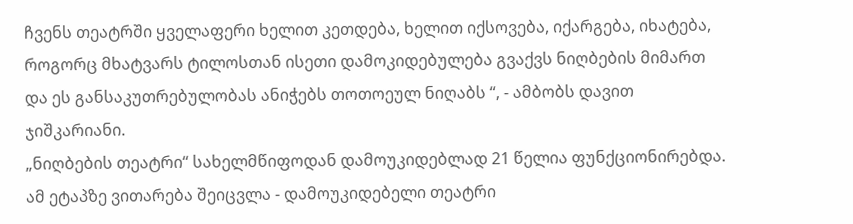ჩვენს თეატრში ყველაფერი ხელით კეთდება, ხელით იქსოვება, იქარგება, იხატება, როგორც მხატვარს ტილოსთან ისეთი დამოკიდებულება გვაქვს ნიღბების მიმართ და ეს განსაკუთრებულობას ანიჭებს თოთოეულ ნიღაბს “, - ამბობს დავით ჯიშკარიანი.
„ნიღბების თეატრი“ სახელმწიფოდან დამოუკიდებლად 21 წელია ფუნქციონირებდა. ამ ეტაპზე ვითარება შეიცვლა - დამოუკიდებელი თეატრი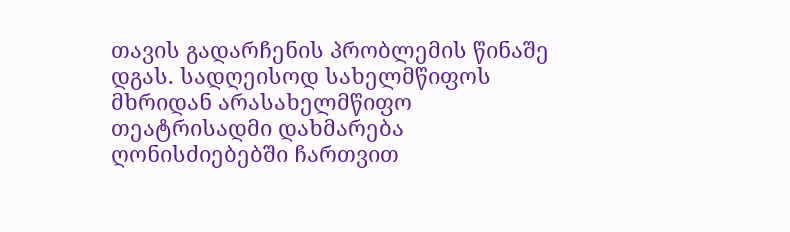თავის გადარჩენის პრობლემის წინაშე დგას. სადღეისოდ სახელმწიფოს მხრიდან არასახელმწიფო თეატრისადმი დახმარება ღონისძიებებში ჩართვით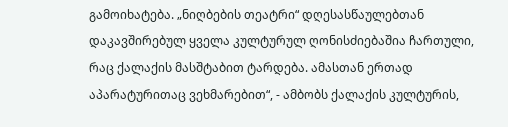გამოიხატება. „ნიღბების თეატრი“ დღესასწაულებთან დაკავშირებულ ყველა კულტურულ ღონისძიებაშია ჩართული, რაც ქალაქის მასშტაბით ტარდება. ამასთან ერთად აპარატურითაც ვეხმარებით“, - ამბობს ქალაქის კულტურის,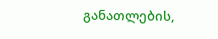განათლების,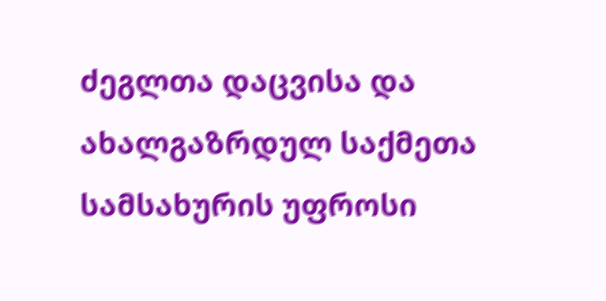ძეგლთა დაცვისა და ახალგაზრდულ საქმეთა სამსახურის უფროსი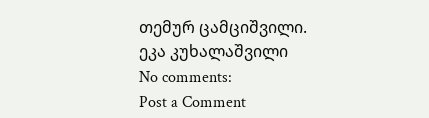თემურ ცამციშვილი.
ეკა კუხალაშვილი
No comments:
Post a Comment